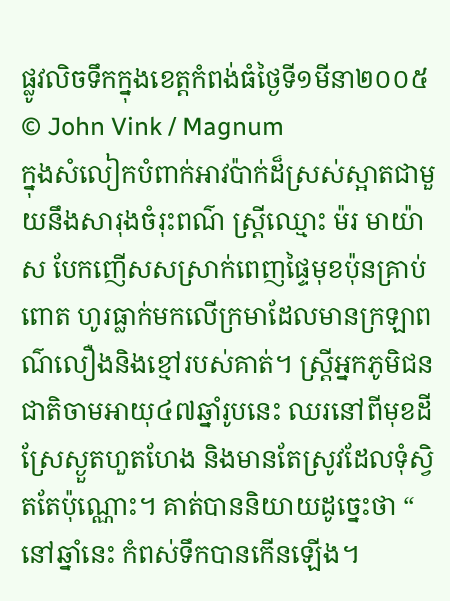ផ្លូវលិចទឹកក្នុងខេត្តកំពង់ធំថ្ងៃទី១មីនា២០០៥ © John Vink / Magnum
ក្នុងសំលៀកបំពាក់អាវប៉ាក់ដ៏ស្រស់ស្អាតជាមួយនឹងសារុងចំរុះពណ៌ ស្រ្តីឈ្មោះ ម៉រ មាយ៉ាស បែកញើសសស្រាក់ពេញផ្ទៃមុខប៉ុនគ្រាប់ពោត ហូរធ្លាក់មកលើក្រមាដែលមានក្រឡាពណ៌លឿងនិងខ្មៅរបស់គាត់។ ស្រ្តីអ្នកភូមិជនជាតិចាមអាយុ៤៧ឆ្នាំរូបនេះ ឈរនៅពីមុខដីស្រែស្ងួតហួតហែង និងមានតែស្រូវដែលទុំស្វិតតែប៉ុណ្ណោះ។ គាត់បាននិយាយដូច្នេះថា “ នៅឆ្នាំនេះ កំពស់ទឹកបានកើនឡើង។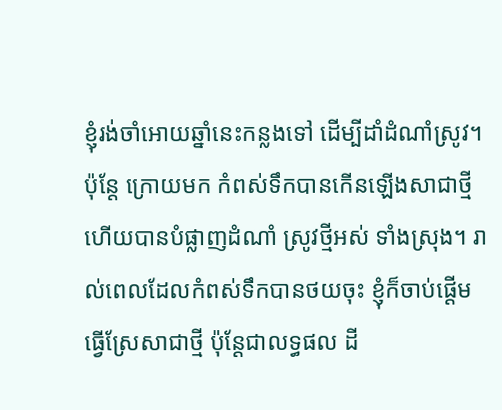ខ្ញុំរង់ចាំអោយឆ្នាំនេះកន្លងទៅ ដើម្បីដាំដំណាំស្រូវ។ ប៉ុន្តែ ក្រោយមក កំពស់ទឹកបានកើនឡើងសាជាថ្មី ហើយបានបំផ្លាញដំណាំ ស្រូវថ្មីអស់ ទាំងស្រុង។ រាល់ពេលដែលកំពស់ទឹកបានថយចុះ ខ្ញុំក៏ចាប់ផ្តើមធ្វើស្រែសាជាថ្មី ប៉ុន្តែជាលទ្ធផល ដី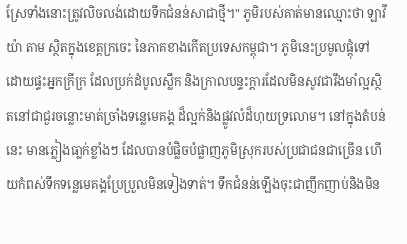ស្រែទាំងនោះត្រូវលិចលង់ដោយទឹកជំនន់សាជាថ្មី។" ភូមិរបស់គាត់មានឈ្មោះថា ឡាវីយ៉ា តាម ស្ថិតក្នុងខេត្តក្រចេះ នៃភាគខាងកើតប្រទេសកម្ពុជា។ ភូមិនេះប្រមូលផ្តុំទៅដោយផ្ទះអ្នកក្រីក្រ ដែលប្រក់ដំបូលស្លឹក និងក្រាលបន្ទះក្តារដែលមិនសូវជារឹងមាំល្អស្ថិតនៅជាជួរចន្លោះមាត់ច្រាំងទន្លេមេគង្គ ដ៏ល្អក់និងផ្លូវលំដ៏ហុយទ្រលោម។ នៅក្នុងតំបន់នេះ មានភ្លៀងធា្លក់ខ្លាំងៗ ដែលបានបំផ្លិចបំផ្លាញភូមិស្រុករបស់ប្រជាជនជាច្រើន ហើយកំពស់ទឹកទន្លេមេគង្គប្រែប្រួលមិនទៀងទាត់។ ទឹកជំនន់ឡើងចុះជាញឹកញាប់និងមិន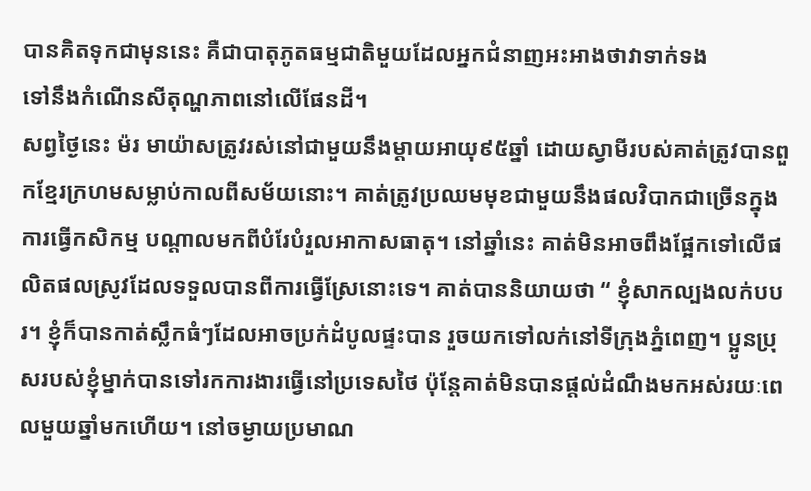បានគិតទុកជាមុននេះ គឺជាបាតុភូតធម្មជាតិមួយដែលអ្នកជំនាញអះអាងថាវាទាក់ទង
ទៅនឹងកំណើនសីតុណ្ហភាពនៅលើផែនដី។
សព្វថ្ងៃនេះ ម៉រ មាយ៉ាសត្រូវរស់នៅជាមួយនឹងម្តាយអាយុ៩៥ឆ្នាំ ដោយស្វាមីរបស់គាត់ត្រូវបានពួកខ្មែរក្រហមសម្លាប់កាលពីសម័យនោះ។ គាត់ត្រូវប្រឈមមុខជាមួយនឹងផលវិបាកជាច្រើនក្នុងការធ្វើកសិកម្ម បណ្តាលមកពីបំរែបំរួលអាកាសធាតុ។ នៅឆ្នាំនេះ គាត់មិនអាចពឹងផ្អែកទៅលើផលិតផលស្រូវដែលទទួលបានពីការធ្វើស្រែនោះទេ។ គាត់បាននិយាយថា “ ខ្ញុំសាកល្បងលក់បបរ។ ខ្ញុំក៏បានកាត់ស្លឹកធំៗដែលអាចប្រក់ដំបូលផ្ទះបាន រួចយកទៅលក់នៅទីក្រុងភ្នំពេញ។ ប្អូនប្រុសរបស់ខ្ញុំម្នាក់បានទៅរកការងារធ្វើនៅប្រទេសថៃ ប៉ុន្តែគាត់មិនបានផ្តល់ដំណឹងមកអស់រយៈពេលមួយឆ្នាំមកហើយ។ នៅចម្ងាយប្រមាណ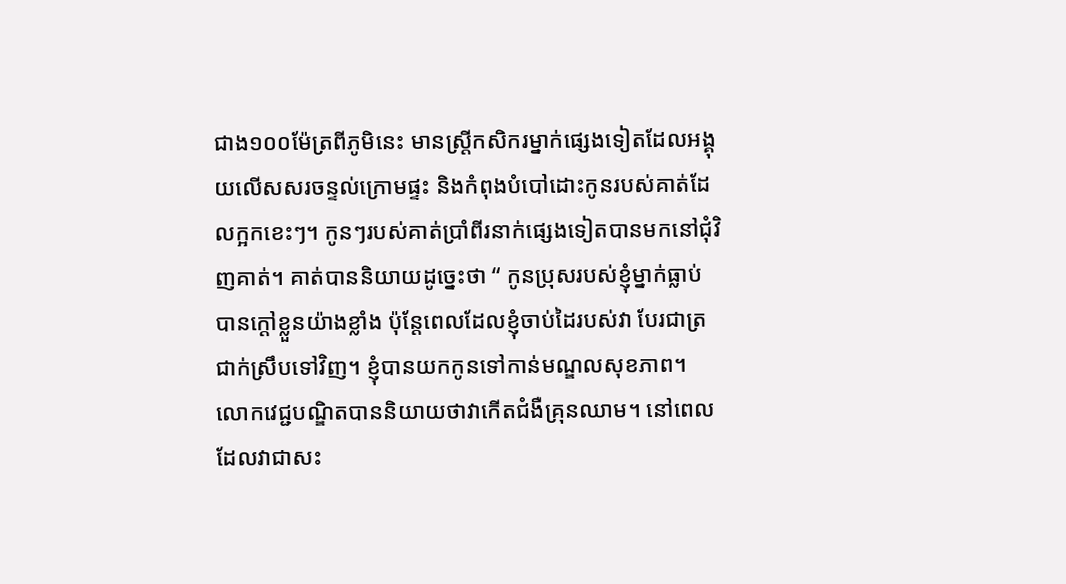ជាង១០០ម៉ែត្រពីភូមិនេះ មានស្ត្រីកសិករម្នាក់ផ្សេងទៀតដែលអង្គុយលើសសរចន្ទល់ក្រោមផ្ទះ និងកំពុងបំបៅដោះកូនរបស់គាត់ដែលក្អកខេះៗ។ កូនៗរបស់គាត់ប្រាំពីរនាក់ផ្សេងទៀតបានមកនៅជុំវិញគាត់។ គាត់បាននិយាយដូច្នេះថា “ កូនប្រុសរបស់ខ្ញុំម្នាក់ធ្លាប់បានក្តៅខ្លួនយ៉ាងខ្លាំង ប៉ុន្តែពេលដែលខ្ញុំចាប់ដៃរបស់វា បែរជាត្រជាក់ស្រឹបទៅវិញ។ ខ្ញុំបានយកកូនទៅកាន់មណ្ឌលសុខភាព។ លោកវេជ្ជបណ្ឌិតបាននិយាយថាវាកើតជំងឺគ្រុនឈាម។ នៅពេលដែលវាជាសះ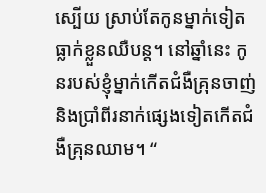ស្បើយ ស្រាប់តែកូនម្នាក់ទៀតធ្លាក់ខ្លួនឈឺបន្ត។ នៅឆ្នាំនេះ កូនរបស់ខ្ញុំម្នាក់កើតជំងឺគ្រុនចាញ់ និងប្រាំពីរនាក់ផ្សេងទៀតកើតជំងឺគ្រុនឈាម។ “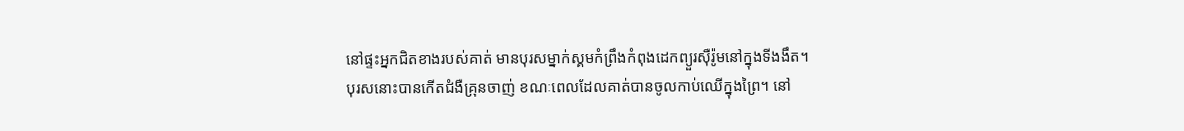នៅផ្ទះអ្នកជិតខាងរបស់គាត់ មានបុរសម្នាក់ស្គមកំព្រឹងកំពុងដេកព្យួរស៊ឺរ៉ូមនៅក្នុងទីងងឹត។
បុរសនោះបានកើតជំងឺគ្រុនចាញ់ ខណៈពេលដែលគាត់បានចូលកាប់ឈើក្នុងព្រៃ។ នៅ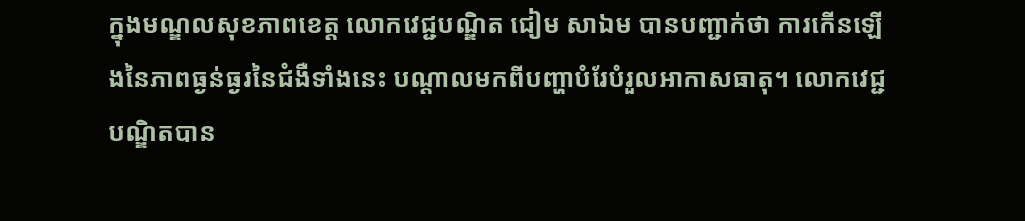ក្នុងមណ្ឌលសុខភាពខេត្ត លោកវេជ្ជបណ្ឌិត ជៀម សាឯម បានបញ្ជាក់ថា ការកើនឡើងនៃភាពធ្ងន់ធ្ងរនៃជំងឺទាំងនេះ បណ្តាលមកពីបញ្ហាបំរែបំរួលអាកាសធាតុ។ លោកវេជ្ជបណ្ឌិតបាន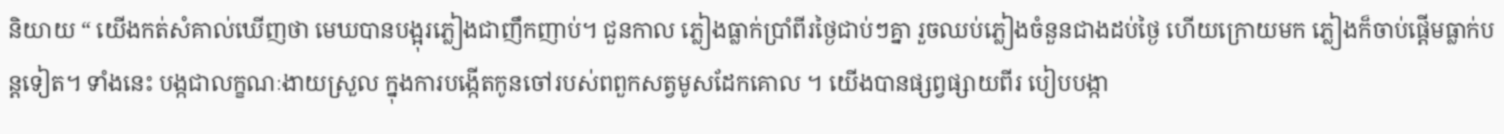និយាយ “ យើងកត់សំគាល់ឃើញថា មេឃបានបង្អុរភ្លៀងជាញឹកញាប់។ ជួនកាល ភ្លៀងធ្លាក់ប្រាំពីរថ្ងៃជាប់ៗគ្នា រួចឈប់ភ្លៀងចំនួនជាងដប់ថ្ងៃ ហើយក្រោយមក ភ្លៀងក៏ចាប់ផ្តើមធ្លាក់បន្តទៀត។ ទាំងនេះ បង្កជាលក្ខណៈងាយស្រួល ក្នុងការបង្កើតកូនចៅរបស់ពពួកសត្វមូសដែកគោល ។ យើងបានផ្សព្វផ្សាយពីរ បៀបបង្កា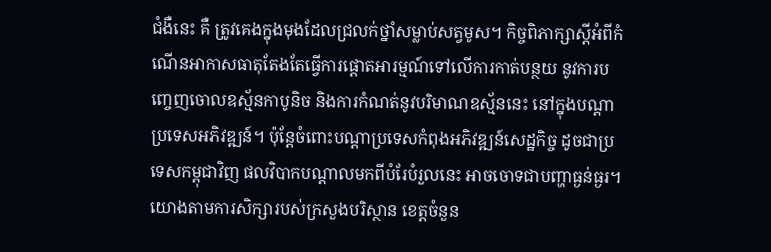ជំងឺនេះ គឺ ត្រូវគេងក្នុងមុងដែលជ្រលក់ថ្នាំសម្លាប់សត្វមូស។ កិច្ចពិភាក្សាស្តីអំពីកំណើនអាកាសធាតុតែងតែធ្វើការផ្តោតអារម្មណ៍ទៅលើការកាត់បន្ថយ នូវការបញ្ចេញចោលឧស្ម័នកាបូនិច និងការកំណត់នូវបរិមាណឧស្ម័ននេះ នៅក្នុងបណ្តាប្រទេសអភិវឌ្ឍន៍។ ប៉ុន្តែចំពោះបណ្តាប្រទេសកំពុងអភិវឌ្ឍន៍សេដ្ឋកិច្ច ដូចជាប្រទេសកម្ពុជាវិញ ផលវិបាកបណ្តាលមកពីបំរែបំរួលនេះ អាចចោទជាបញ្ហាធ្ងន់ធ្ងរ។ យោងតាមការសិក្សារបស់ក្រសួងបរិស្ថាន ខេត្តចំនួន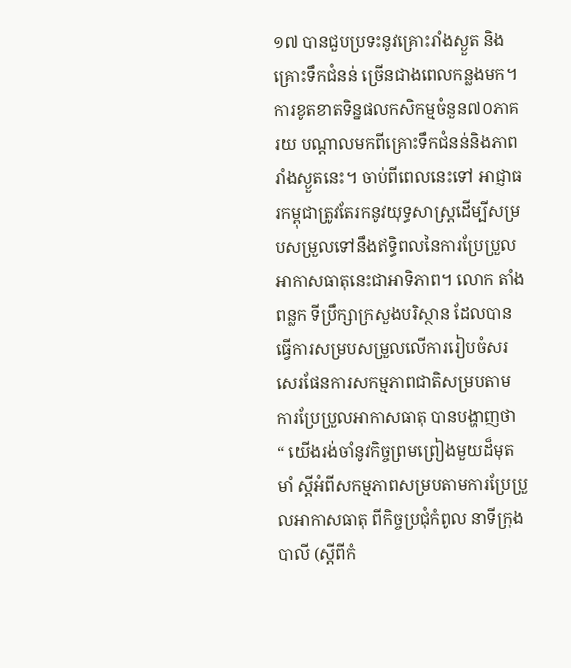១៧ បានជួបប្រទះនូវគ្រោះរាំងស្ងួត និងគ្រោះទឹកជំនន់ ច្រើនជាងពេលកន្លងមក។ ការខូតខាតទិន្នផលកសិកម្មចំនួន៧០ភាគរយ បណ្តាលមកពីគ្រោះទឹកជំនន់និងភាពរាំងស្ងួតនេះ។ ចាប់ពីពេលនេះទៅ អាជ្ញាធរកម្ពុជាត្រូវតែរកនូវយុទ្ធសាស្រ្តដើម្បីសម្របសម្រួលទៅនឹងឥទ្ធិពលនៃការប្រែប្រួល អាកាសធាតុនេះជាអាទិភាព។ លោក តាំង ពន្លក ទីប្រឹក្សាក្រសួងបរិស្ថាន ដែលបានធ្វើការសម្របសម្រួលលើការរៀបចំសរសេរផែនការសកម្មភាពជាតិសម្របតាម ការប្រែប្រួលអាកាសធាតុ បានបង្ហាញថា “ យើងរង់ចាំនូវកិច្ចព្រមព្រៀងមួយដ៏មុតមាំ ស្តីអំពីសកម្មភាពសម្របតាមការប្រែប្រួលអាកាសធាតុ ពីកិច្ចប្រជុំកំពូល នាទីក្រុង បាលី (ស្តីពីកំ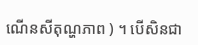ណើនសីតុណ្ហភាព ) ។ បើសិនជា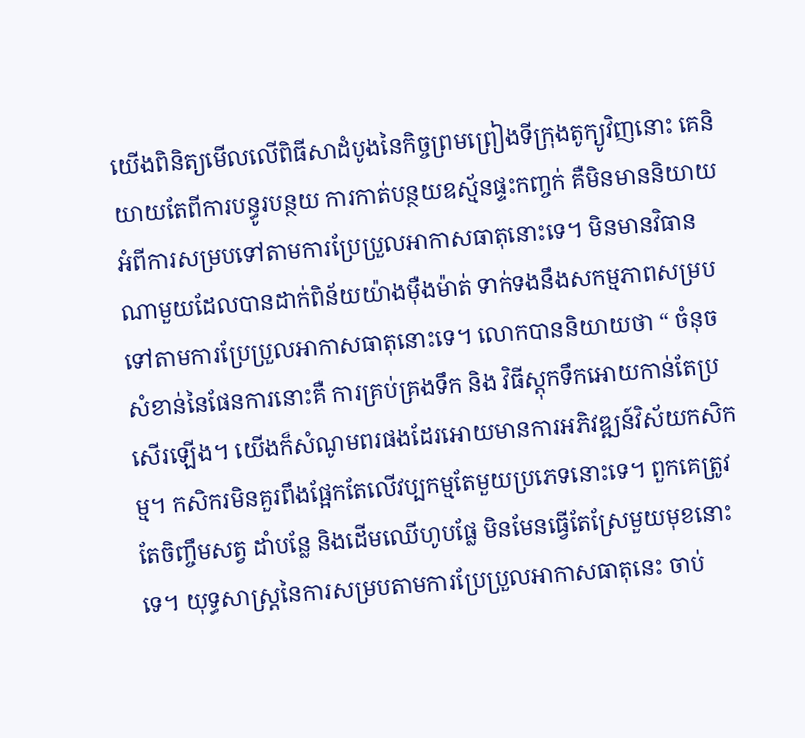យើងពិនិត្យមើលលើពិធីសាដំបូងនៃកិច្ចព្រមព្រៀងទីក្រុងតូក្យូវិញនោះ គេនិយាយតែពីការបន្ធូរបន្ថយ ការកាត់បន្ថយឧស្ម័នផ្ទះកញ្ចក់ គឺមិនមាននិយាយអំពីការសម្របទៅតាមការប្រែប្រួលអាកាសធាតុនោះទេ។ មិនមានវិធានណាមួយដែលបានដាក់ពិន័យយ៉ាងម៉ឺងម៉ាត់ ទាក់ទងនឹងសកម្មភាពសម្របទៅតាមការប្រែប្រួលអាកាសធាតុនោះទេ។ លោកបាននិយាយថា “ ចំនុចសំខាន់នៃផែនការនោះគឺ ការគ្រប់គ្រងទឹក និង វិធីស្តុកទឹកអោយកាន់តែប្រសើរឡើង។ យើងក៏សំណូមពរផងដែរអោយមានការអភិវឌ្ឍន៍វិស័យកសិកម្ម។ កសិករមិនគួរពឹងផ្អែកតែលើវប្បកម្មតែមួយប្រភេទនោះទេ។ ពួកគេត្រូវតែចិញ្ចឹមសត្វ ដាំបន្លែ និងដើមឈើហូបផ្លែ មិនមែនធ្វើតែស្រែមួយមុខនោះទេ។ យុទ្ធសាស្រ្តនៃការសម្របតាមការប្រែប្រួលអាកាសធាតុនេះ ចាប់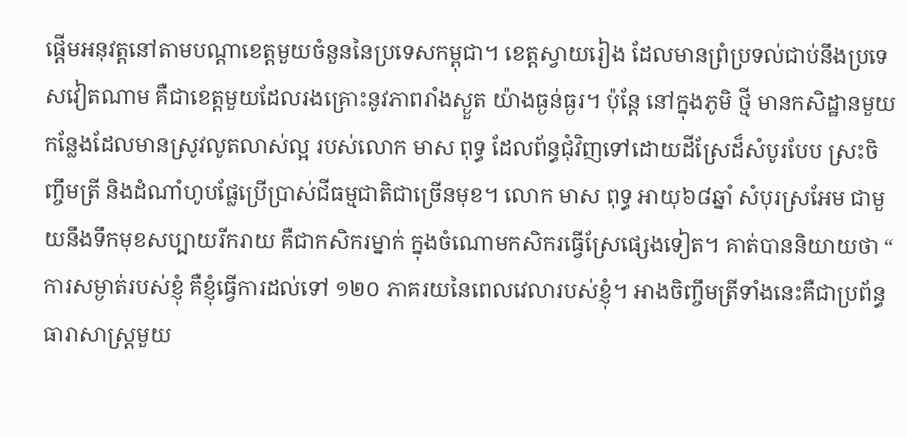ផ្តើមអនុវត្តនៅតាមបណ្តាខេត្តមួយចំនួននៃប្រទេសកម្ពុជា។ ខេត្តស្វាយរៀង ដែលមានព្រំប្រទល់ជាប់នឹងប្រទេសវៀតណាម គឺជាខេត្តមួយដែលរងគ្រោះនូវភាពរាំងស្ងួត យ៉ាងធ្ងន់ធ្ងរ។ ប៉ុន្តែ នៅក្នុងភូមិ ថី្ម មានកសិដ្ឋានមួយកន្លែងដែលមានស្រូវលូតលាស់ល្អ របស់លោក មាស ពុទ្ធ ដែលព័ន្ធជុំវិញទៅដោយដីស្រែដ៏សំបូរបែប ស្រះចិញ្ចឹមត្រី និងដំណាំហូបផ្លែប្រើប្រាស់ជីធម្មជាតិជាច្រើនមុខ។ លោក មាស ពុទ្ធ អាយុ៦៨ឆ្នាំ សំបុរស្រអែម ជាមួយនឹងទឹកមុខសប្បាយរីករាយ គឺជាកសិករម្នាក់ ក្នុងចំណោមកសិករធ្វើស្រែផ្សេងទៀត។ គាត់បាននិយាយថា “ ការសម្ងាត់របស់ខ្ញុំ គឺខ្ញុំធ្វើការដល់ទៅ ១២០ ភាគរយនៃពេលវេលារបស់ខ្ញុំ។ អាងចិញ្ចឹមត្រីទាំងនេះគឺជាប្រព័ន្ធធារាសាស្រ្តមួយ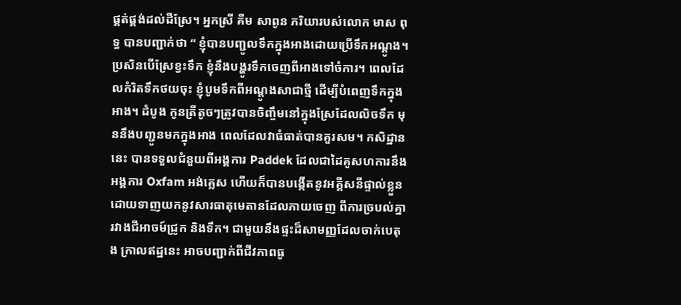ផ្គត់ផ្គង់ដល់ដីស្រែ។ អ្នកស្រី គីម សាពូន ភរិយារបស់លោក មាស ពុទ្ធ បានបញ្ជាក់ថា “ ខ្ញុំបានបញ្ជូលទឹកក្នុងអាងដោយប្រើទឹកអណ្តូង។ ប្រសិនបើស្រែខ្វះទឹក ខ្ញុំនឹងបង្ហូរទឹកចេញពីអាងទៅចំការ។ ពេលដែលកំរិតទឹកថយចុះ ខ្ញុំបូមទឹកពីអណ្តូងសាជាថ្មី ដើម្បីបំពេញទឹកក្នុងអាង។ ដំបូង កូនត្រីតូចៗត្រូវបានចិញ្ចឹមនៅក្នុងស្រែដែលលិចទឹក មុននឹងបញ្ជូនមកក្នុងអាង ពេលដែលវាធំធាត់បានគួរសម។ កសិដ្ឋាននេះ បានទទួលជំនួយពីអង្គការ Paddek ដែលជាដៃគូសហការនឹងអង្គការ Oxfam អង់គ្លេស ហើយក៏បានបង្កើតនូវអគ្គីសនីផ្ទាល់ខ្លួនដោយទាញយកនូវសារធាតុមេតានដែលភាយចេញ ពីការច្របល់គ្នារវាងជីអាចម៍ជ្រូក និងទឹក។ ជាមួយនឹងផ្ទះដ៏សាមញ្ញដែលចាក់បេតុង ក្រាលឥដ្ឋនេះ អាចបញ្ជាក់ពីជីវភាពធូ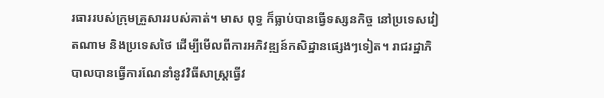រធាររបស់ក្រុមគ្រួសាររបស់គាត់។ មាស ពុទ្ធ ក៏ធ្លាប់បានធ្វើទស្សនកិច្ច នៅប្រទេសវៀតណាម និងប្រទេសថៃ ដើម្បីមើលពីការអភិវឌ្ឍន៍កសិដ្ឋានផ្សេងៗទៀត។ រាជរដ្ឋាភិបាលបានធ្វើការណែនាំនូវវិធីសាស្រ្តធ្វើវ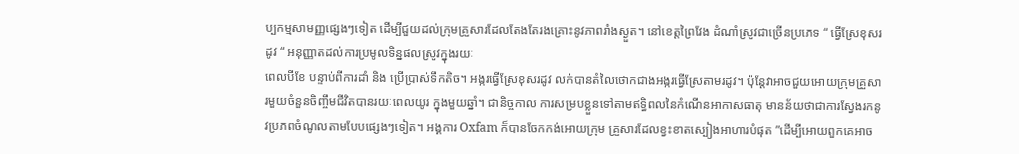ប្បកម្មសាមញ្ញផ្សេងៗទៀត ដើម្បីជួយដល់ក្រុមគ្រួសារដែលតែងតែរងគ្រោះនូវភាពរាំងស្ងួត។ នៅខេត្តព្រៃវែង ដំណាំស្រូវជាច្រើនប្រភេទ “ ធ្វើស្រែខុសរដូវ “ អនុញ្ញាតដល់ការប្រមូលទិន្នផលស្រូវក្នុងរយៈ
ពេលបីខែ បន្ទាប់ពីការដាំ និង ប្រើប្រាស់ទឹកតិច។ អង្ករធ្វើស្រែខុសរដូវ លក់បានតំលៃថោកជាងអង្ករធ្វើស្រែតាមរដូវ។ ប៉ុន្តែវាអាចជួយអោយក្រុមគ្រួសារមួយចំនួនចិញ្ចឹមជីវិតបានរយៈពេលយូរ ក្នុងមួយឆ្នាំ។ ជានិច្ចកាល ការសម្របខ្លួនទៅតាមឥទ្ធិពលនៃកំណើនអាកាសធាតុ មានន័យថាជាការស្វែងរកនូវប្រភពចំណូលតាមបែបផ្សេងៗទៀត។ អង្គការ Oxfam ក៏បានចែកកង់អោយក្រុម គ្រួសារដែលខ្វះខាតស្បៀងអាហារបំផុត ”ដើម្បីអោយពួកគេអាច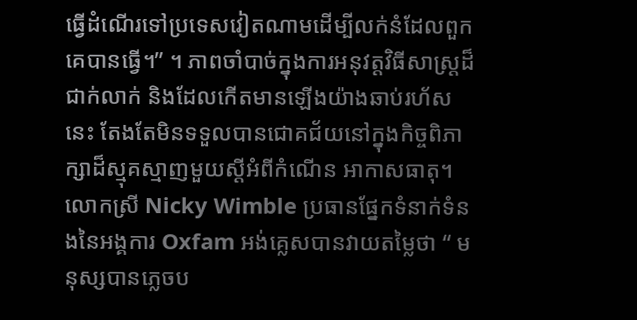ធ្វើដំណើរទៅប្រទេសវៀតណាមដើម្បីលក់នំដែលពួកគេបានធ្វើ។” ។ ភាពចាំបាច់ក្នុងការអនុវត្តវិធីសាស្រ្តដ៏ជាក់លាក់ និងដែលកើតមានឡើងយ៉ាងឆាប់រហ័សនេះ តែងតែមិនទទួលបានជោគជ័យនៅក្នុងកិច្ចពិភាក្សាដ៏ស្មុគស្មាញមួយស្តីអំពីកំណើន អាកាសធាតុ។ លោកស្រី Nicky Wimble ប្រធានផ្នែកទំនាក់ទំនងនៃអង្គការ Oxfam អង់គ្លេសបានវាយតម្លៃថា “ មនុស្សបានភ្លេចប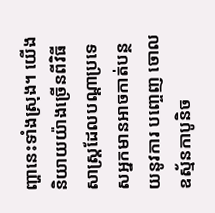ញ្ហានេះទាំងស្រុង។ យើងនិយាយយ៉ាងច្រើនពីវិធីសាស្រ្តដែលបណ្តាប្រទេសអ្នកមានអាចកាត់បន្ថយនូវការ បញ្ចេញ ចោលឧស្ម័នកាបូនិច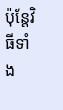ប៉ុន្តែវិធីទាំង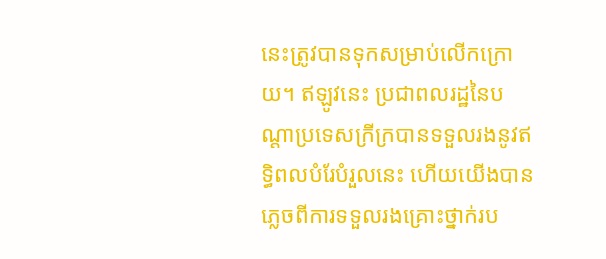នេះត្រូវបានទុកសម្រាប់លើកក្រោយ។ ឥឡូវនេះ ប្រជាពលរដ្ឋនៃបណ្តាប្រទេសក្រីក្របានទទួលរងនូវឥទ្ធិពលបំរែបំរួលនេះ ហើយយើងបានភ្លេចពីការទទួលរងគ្រោះថ្នាក់រប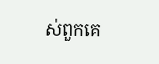ស់ពួកគេ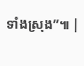ទាំងស្រុង”៕ |